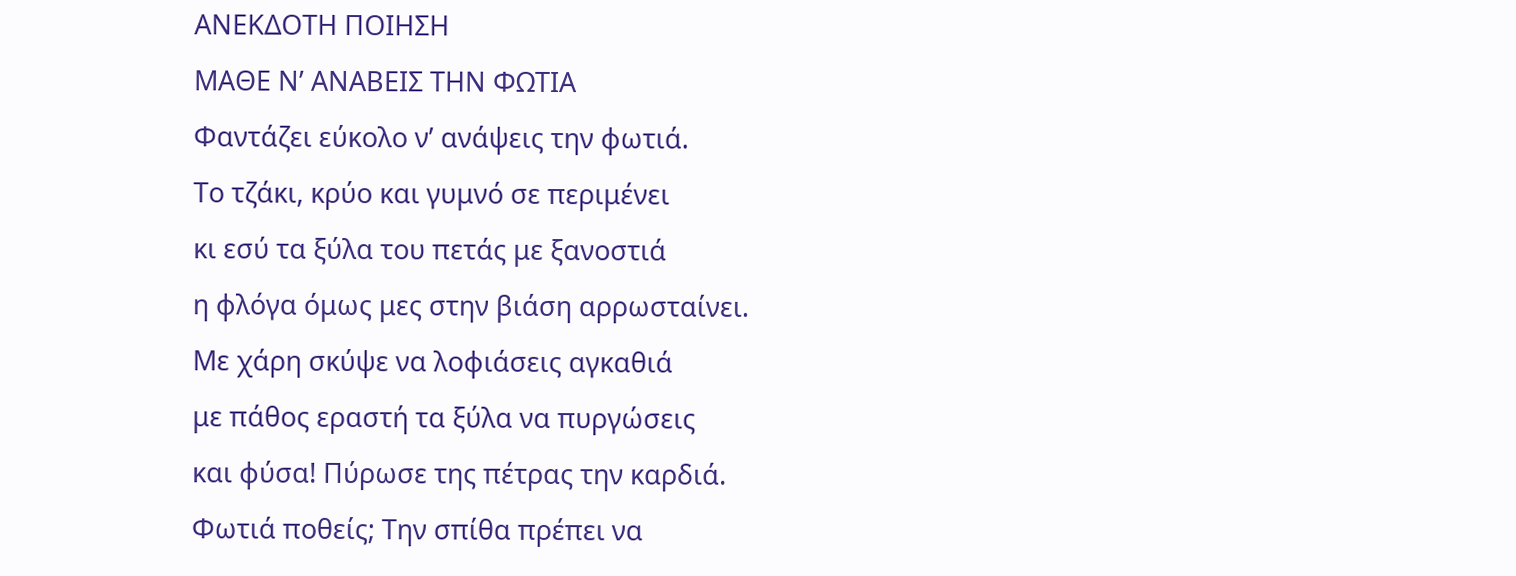ΑΝΕΚΔΟΤΗ ΠΟΙΗΣΗ
ΜΑΘΕ Ν’ ΑΝΑΒΕΙΣ ΤΗΝ ΦΩΤΙΑ
Φαντάζει εύκολο ν’ ανάψεις την φωτιά.
Το τζάκι, κρύο και γυμνό σε περιμένει
κι εσύ τα ξύλα του πετάς με ξανοστιά
η φλόγα όμως μες στην βιάση αρρωσταίνει.
Με χάρη σκύψε να λοφιάσεις αγκαθιά
με πάθος εραστή τα ξύλα να πυργώσεις
και φύσα! Πύρωσε της πέτρας την καρδιά.
Φωτιά ποθείς; Tην σπίθα πρέπει να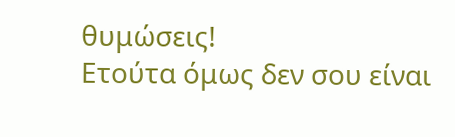θυμώσεις!
Ετούτα όμως δεν σου είναι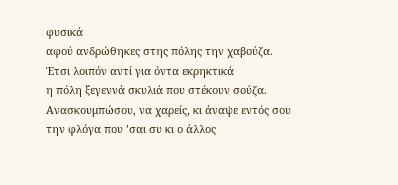φυσικά
αφού ανδρώθηκες στης πόλης την χαβούζα.
Έτσι λοιπόν αντί για όντα εκρηκτικά
η πόλη ξεγεννά σκυλιά που στέκουν σούζα.
Ανασκουμπώσου, να χαρείς, κι άναψε εντός σου
την φλόγα που ’σαι συ κι ο άλλος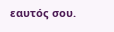εαυτός σου.